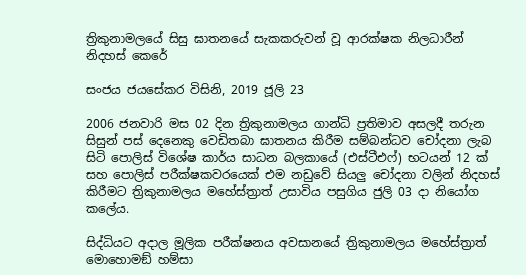ත්‍රිකුනාමලයේ සිසු ඝාතනයේ සැකකරුවන් වූ ආරක්ෂක නිලධාරීන් නිදහස් කෙරේ

සංජය ජයසේකර විසිනි, 2019 ජූලි 23

2006 ජනවාරි මස 02 දින ත්‍රිකුනාමලය ගාන්ධි ප්‍රතිමාව අසලදී තරුන සිසුන් පස් දෙනෙකු වෙඩිතබා ඝාතනය කිරීම සම්බන්ධව චෝදනා ලැබ සිටි පොලිස් විශේෂ කාර්ය සාධන බලකායේ (එස්ටීඑෆ්) භටයන් 12 ක් සහ පොලිස් පරීක්ෂකවරයෙක් එම නඩුවේ සියලු චෝදනා වලින් නිදහස් කිරීමට ත්‍රිකුනාමලය මහේස්ත්‍රාත් උසාවිය පසුගිය ජුලි 03 දා නියෝග කලේය.

සිද්ධියට අදාල මූලික පරීක්ෂනය අවසානයේ ත්‍රිකුනාමලය මහේස්ත්‍රාත් මොහොමඞ් හම්සා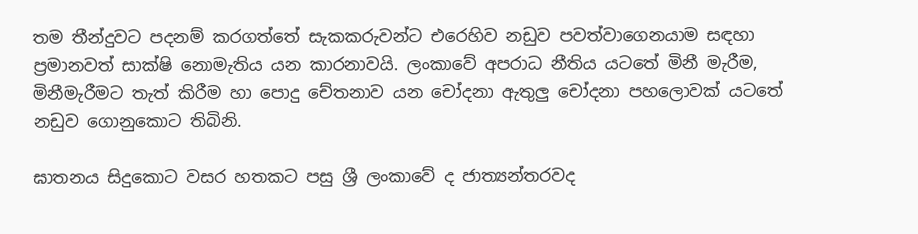තම තීන්දුවට පදනම් කරගත්තේ සැකකරුවන්ට එරෙහිව නඩුව පවත්වාගෙනයාම සඳහා ප්‍රමානවත් සාක්ෂි නොමැතිය යන කාරනාවයි. ලංකාවේ අපරාධ නීතිය යටතේ මිනී මැරීම, මිනීමැරීමට තැත් කිරීම හා පොදු චේතනාව යන චෝදනා ඇතුලු චෝදනා පහලොවක් යටතේ නඩුව ගොනුකොට තිබිනි.

ඝාතනය සිදුකොට වසර හතකට පසු ශ්‍රී ලංකාවේ ද ජාත්‍යන්තරවද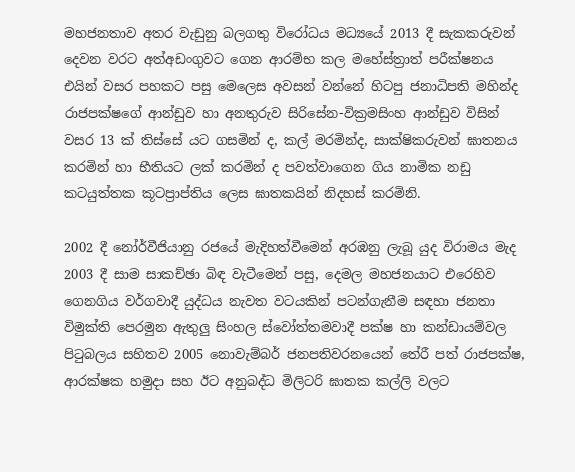මහජනතාව අතර වැඩුනු බලගතු විරෝධය මධ්‍යයේ 2013 දී සැකකරුවන් දෙවන වරට අත්අඩංගුවට ගෙන ආරම්භ කල මහේස්ත්‍රාත් පරීක්ෂනය එයින් වසර පහකට පසු මෙලෙස අවසන් වන්නේ හිටපු ජනාධිපති මහින්ද රාජපක්ෂගේ ආන්ඩුව හා අනතුරුව සිරිසේන-වික්‍රමසිංහ ආන්ඩුව විසින් වසර 13 ක් තිස්සේ යට ගසමින් ද, කල් මරමින්ද, සාක්ෂිකරුවන් ඝාතනය කරමින් හා භීතියට ලක් කරමින් ද පවත්වාගෙන ගිය නාමික නඩු කටයුත්තක කූටප්‍රාප්තිය ලෙස ඝාතකයින් නිදහස් කරමිනි.

2002 දී නෝර්වීජියානු රජයේ මැදිහත්වීමෙන් අරඹනු ලැබූ යුද විරාමය මැද 2003 දී සාම සාකච්ඡා බිඳ වැටීමෙන් පසු, දෙමල මහජනයාට එරෙහිව ගෙනගිය වර්ගවාදී යුද්ධය නැවත වටයකින් පටන්ගැනීම සඳහා ජනතා විමුක්ති පෙරමුන ඇතුලු සිංහල ස්වෝත්තමවාදී පක්ෂ හා කන්ඩායම්වල පිටුබලය සහිතව 2005 නොවැම්බර් ජනපතිවරනයෙන් තේරී පත් රාජපක්ෂ, ආරක්ෂක හමුදා සහ ඊට අනුබද්ධ මිලිටරි ඝාතක කල්ලි වලට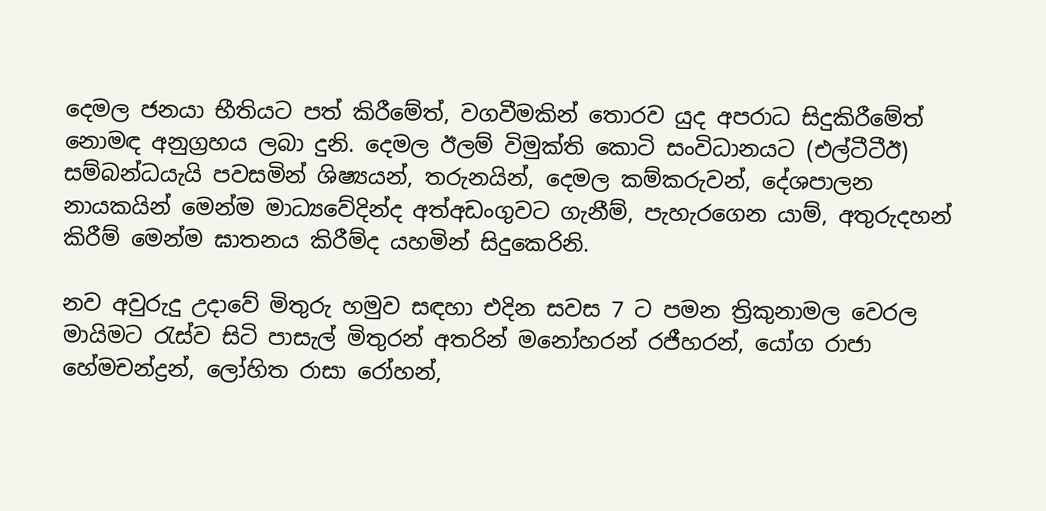දෙමල ජනයා භීතියට පත් කිරීමේත්, වගවීමකින් තොරව යුද අපරාධ සිදුකිරීමේත් නොමඳ අනුග්‍රහය ලබා දුනි. දෙමල ඊලම් විමුක්ති කොටි සංවිධානයට (එල්ටීටීඊ) සම්බන්ධයැයි පවසමින් ශිෂ්‍යයන්, තරුනයින්, දෙමල කම්කරුවන්, දේශපාලන නායකයින් මෙන්ම මාධ්‍යවේදින්ද අත්අඩංගුවට ගැනීම්, පැහැරගෙන යාම්, අතුරුදහන් කිරීම් මෙන්ම ඝාතනය කිරීම්ද යහමින් සිදුකෙරිනි.

නව අවුරුදු උදාවේ මිතුරු හමුව සඳහා එදින සවස 7 ට පමන ත්‍රිකුනාමල වෙරල මායිමට රැස්ව සිටි පාසැල් මිතුරන් අතරින් මනෝහරන් රජීහරන්, යෝග රාජා හේමචන්ද්‍රන්, ලෝහිත රාසා රෝහන්,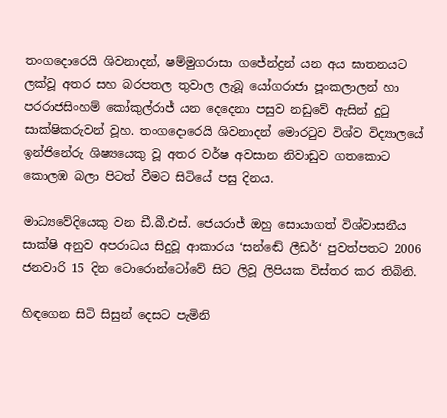තංගදොරෙයි ශිවනාදන්, ෂම්මුගරාසා ගජේන්ද්‍රන් යන අය ඝාතනයට ලක්වූ අතර සහ බරපතල තුවාල ලැබූ යෝගරාජා පූංකලාලන් හා පරරාජසිංහම් කෝකුල්රාජ් යන දෙදෙනා පසුව නඩුවේ ඇසින් දුටු සාක්ෂිකරුවන් වූහ. තංගදොරෙයි ශිවනාදන් මොරටුව විශ්ව විද්‍යාලයේ ඉන්ජිනේරු ශිෂ්‍යයෙකු වූ අතර වර්ෂ අවසාන නිවාඩුව ගතකොට කොලඹ බලා පිටත් වීමට සිටියේ පසු දිනය.

මාධ්‍යවේදියෙකු වන ඩී.බී.එස්. ජෙයරාජ් ඔහු සොයාගත් විශ්වාසනීය සාක්ෂි අනුව අපරාධය සිදුවූ ආකාරය ‘සන්ඬේ ලීඩර්‘ පුවත්පතට 2006 ජනවාරි 15 දින ටොරොන්ටෝවේ සිට ලිවූ ලිපියක විස්තර කර තිබිනි.

හිඳගෙන සිටි සිසුන් දෙසට පැමිනි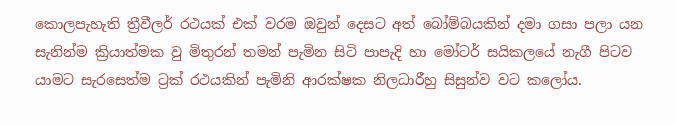කොලපැහැති ත්‍රීවීලර් රථයක් එක් වරම ඔවුන් දෙසට අත් බෝම්බයකින් දමා ගසා පලා යන සැනින්ම ක්‍රියාත්මක වු මිතුරන් තමන් පැමින සිටි පාපැදි හා මෝටර් සයිකලයේ නැගී පිටව යාමට සැරසෙත්ම ට්‍රක් රථයකින් පැමිනි ආරක්ෂක නිලධාරීහු සිසුන්ව වට කලෝය.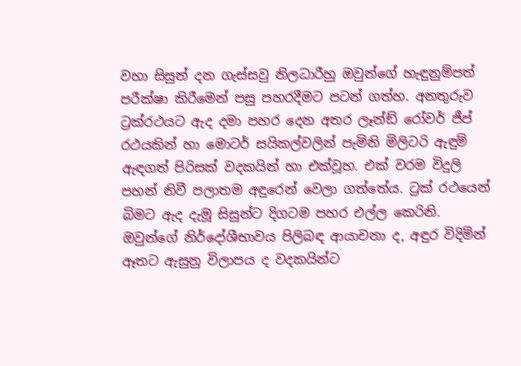වහා සිසුන් දන ගැස්සවු නිලධාරීහු ඔවුන්ගේ හැඳුනුම්පත් පරීක්ෂා කිරීමෙන් පසු පහරදීමට පටන් ගත්හ. අනතුරුව ට්‍රක්රථයට ඇද දමා පහර දෙන අතර ලෑන්ඞ් රෝවර් ජීප් රථයකින් හා මොටර් සයිකල්වලින් පැමිනි මිලිටරි ඇඳුම් ඇඳගත් පිරිසක් වදකයින් හා එක්වූහ. එක් වරම විදුලි පහන් නිවී පලාතම අඳුරෙන් වෙලා ගත්තේය. ට්‍රක් රථයෙන් බිමට ඇද දැමූ සිසුන්ට දිගටම පහර එල්ල කෙරිනි. ඔවුන්ගේ නිර්දෝශීභාවය පිලිබඳ ආයාචනා ද, අඳුර විදිමින් ඈතට ඇසුනු විලාපය ද වදකයින්ට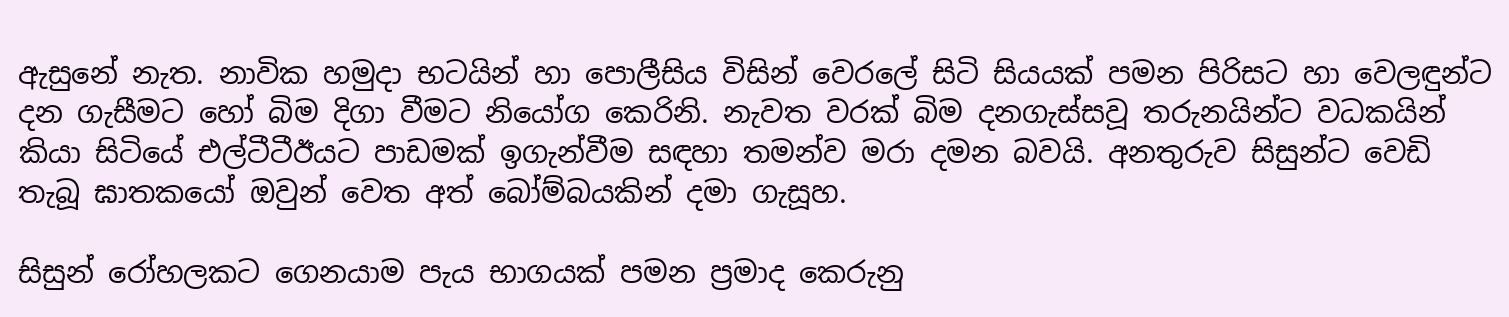ඇසුනේ නැත. නාවික හමුදා භටයින් හා පොලීසිය විසින් වෙරලේ සිටි සියයක් පමන පිරිසට හා වෙලඳුන්ට දන ගැසීමට හෝ බිම දිගා වීමට නියෝග කෙරිනි. නැවත වරක් බිම දනගැස්සවූ තරුනයින්ට වධකයින් කියා සිටියේ එල්ටීටීඊයට පාඩමක් ඉගැන්වීම සඳහා තමන්ව මරා දමන බවයි. අනතුරුව සිසුන්ට වෙඩි තැබූ ඝාතකයෝ ඔවුන් වෙත අත් බෝම්බයකින් දමා ගැසූහ.

සිසුන් රෝහලකට ගෙනයාම පැය භාගයක් පමන ප්‍රමාද කෙරුනු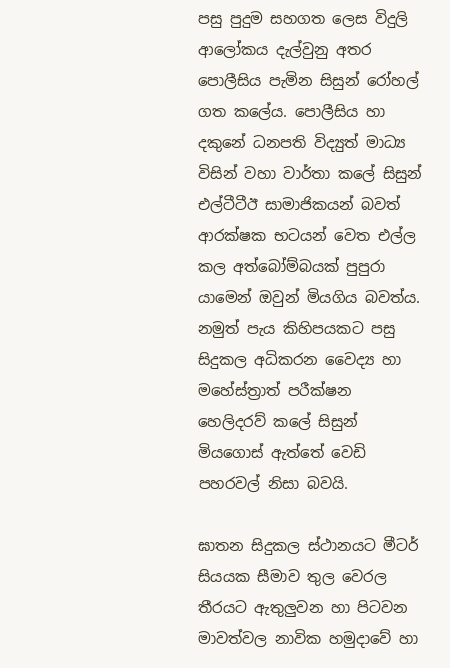පසු පුදුම සහගත ලෙස විදුලි ආලෝකය දැල්වුනු අතර පොලීසිය පැමින සිසුන් රෝහල් ගත කලේය. පොලීසිය හා දකුනේ ධනපති විද්‍යුත් මාධ්‍ය විසින් වහා වාර්තා කලේ සිසුන් එල්ටීටීඊ සාමාජිකයන් බවත් ආරක්ෂක භටයන් වෙත එල්ල කල අත්බෝම්බයක් පුපුරා යාමෙන් ඔවුන් මියගිය බවත්ය. නමුත් පැය කිහිපයකට පසු සිදුකල අධිකරන වෛද්‍ය හා මහේස්ත්‍රාත් පරීක්ෂන හෙලිදරව් කලේ සිසුන් මියගොස් ඇත්තේ වෙඩි පහරවල් නිසා බවයි.

ඝාතන සිදුකල ස්ථානයට මීටර් සියයක සීමාව තුල වෙරල තීරයට ඇතුලුවන හා පිටවන මාවත්වල නාවික හමුදාවේ හා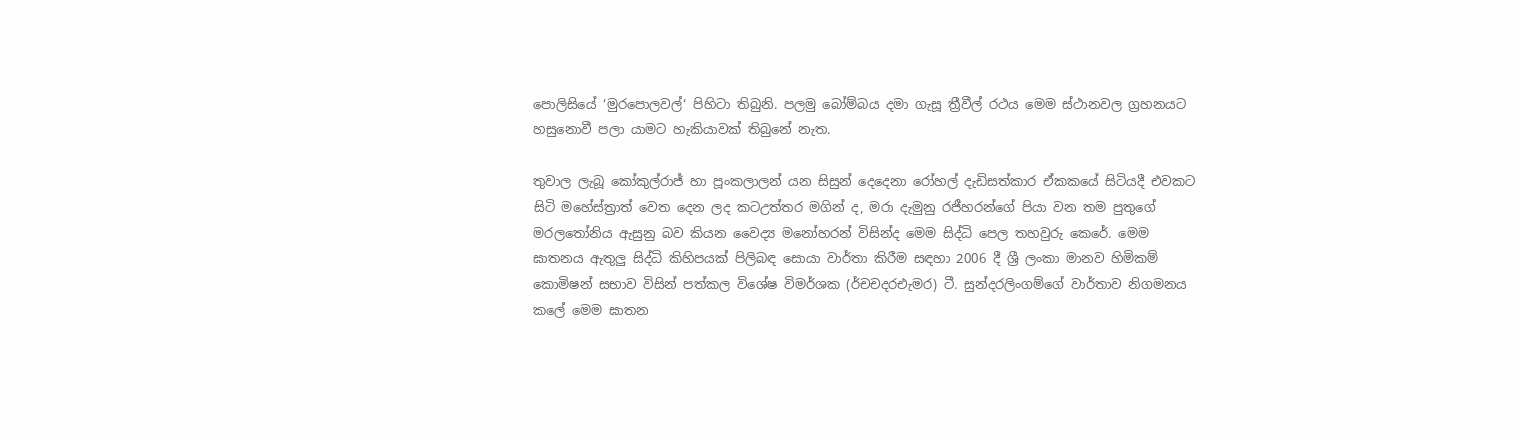පොලිසියේ ‘මුරපොලවල්‘ පිහිටා තිබුනි. පලමු බෝම්බය දමා ගැසූ ත්‍රීවීල් රථය මෙම ස්ථානවල ග්‍රහනයට හසුනොවී පලා යාමට හැකියාවක් තිබුනේ නැත.

තුවාල ලැබූ කෝකුල්රාජ් හා පූංකලාලන් යන සිසුන් දෙදෙනා රෝහල් දැඩිසත්කාර ඒකකයේ සිටියදී එවකට සිටි මහේස්ත්‍රාත් වෙත දෙන ලද කටඋත්තර මගින් ද, මරා දැමුනු රජීහරන්ගේ පියා වන තම පුතුගේ මරලතෝනිය ඇසුනු බව කියන වෛද්‍ය මනෝහරන් විසින්ද මෙම සිද්ධි පෙල තහවුරු කෙරේ. මෙම ඝාතනය ඇතුලු සිද්ධි කිහිපයක් පිලිබඳ සොයා වාර්තා කිරීම සඳහා 2006 දී ශ්‍රී ලංකා මානව හිමිකම් කොමිෂන් සභාව විසින් පත්කල විශේෂ විමර්ශක (ර්චචදරඑැමර) ටී. සුන්දරලිංගම්ගේ වාර්තාව නිගමනය කලේ මෙම ඝාතන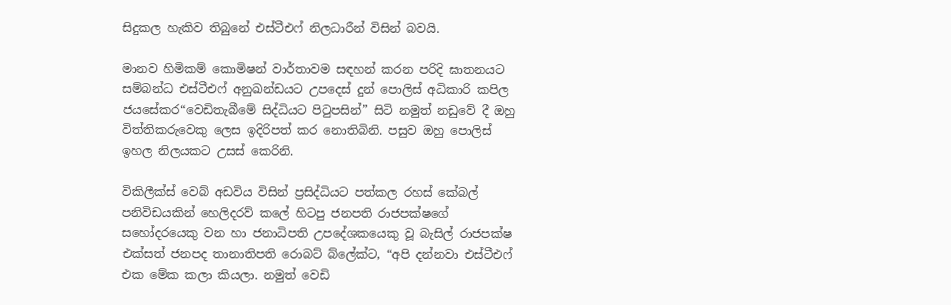සිදුකල හැකිව තිබුනේ එස්ටීඑෆ් නිලධාරීන් විසින් බවයි.

මානව හිමිකම් කොමිෂන් වාර්තාවම සඳහන් කරන පරිදි ඝාතනයට සම්බන්ධ එස්ටීඑෆ් අනුඛන්ඩයට උපදෙස් දුන් පොලිස් අධිකාරි කපිල ජයසේකර“වෙඩිතැබීමේ සිද්ධියට පිටුපසින්” සිටි නමුත් නඩුවේ දී ඔහු විත්තිකරුවෙකු ලෙස ඉදිරිපත් කර නොතිබිනි. පසුව ඔහු පොලිස් ඉහල නිලයකට උසස් කෙරිනි.

විකිලීක්ස් වෙබ් අඩවිය විසින් ප්‍රසිද්ධියට පත්කල රහස් කේබල් පනිවිඩයකින් හෙලිදරව් කලේ හිටපු ජනපති රාජපක්ෂගේ සහෝදරයෙකු වන හා ජනාධිපති උපදේශකයෙකු වූ බැසිල් රාජපක්ෂ එක්සත් ජනපද තානාතිපති රොබට් බ්ලේක්ට, “අපි දන්නවා එස්ටීඑෆ් එක මේක කලා කියලා. නමුත් වෙඩි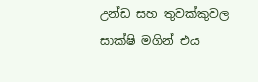උන්ඩ සහ තුවක්කුවල සාක්ෂි මගින් එය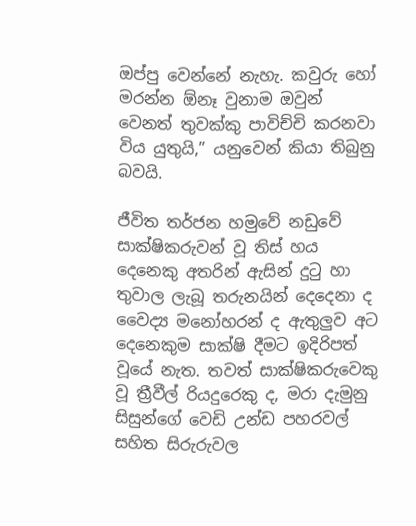ඔප්පු වෙන්නේ නැහැ. කවුරු හෝ මරන්න ඕනෑ වුනාම ඔවුන් වෙනත් තුවක්කු පාවිච්චි කරනවා විය යුතුයි,” යනුවෙන් කියා තිබුනු බවයි.

ජීවිත තර්ජන හමුවේ නඩුවේ සාක්ෂිකරුවන් වූ තිස් හය දෙනෙකු අතරින් ඇසින් දුටු හා තුවාල ලැබූ තරුනයින් දෙදෙනා ද වෛද්‍ය මනෝහරන් ද ඇතුලුව අට දෙනෙකුම සාක්ෂි දීමට ඉදිරිපත් වූයේ නැත. තවත් සාක්ෂිකරුවෙකු වූ ත්‍රීවීල් රියදුරෙකු ද, මරා දැමුනු සිසුන්ගේ වෙඩි උන්ඩ පහරවල් සහිත සිරුරුවල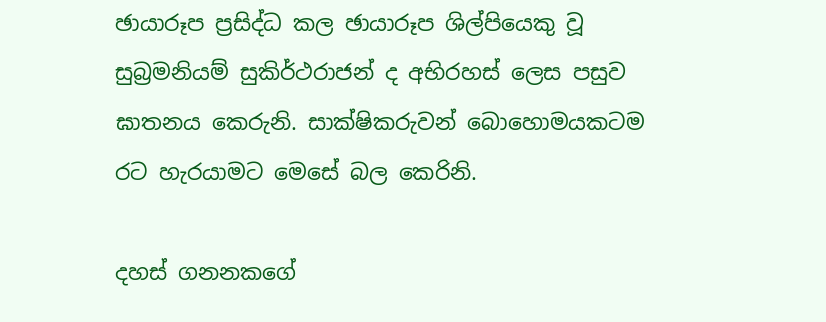ඡායාරූප ප්‍රසිද්ධ කල ඡායාරූප ශිල්පියෙකු වූ සුබ්‍රමනියම් සුකිර්ථරාජන් ද අභිරහස් ලෙස පසුව ඝාතනය කෙරුනි. සාක්ෂිකරුවන් බොහොමයකටම රට හැරයාමට මෙසේ බල කෙරිනි.

දහස් ගනනකගේ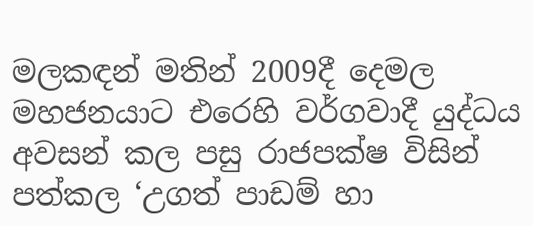මලකඳන් මතින් 2009දී දෙමල මහජනයාට එරෙහි වර්ගවාදී යුද්ධය අවසන් කල පසු රාජපක්ෂ විසින් පත්කල ‘උගත් පාඩම් හා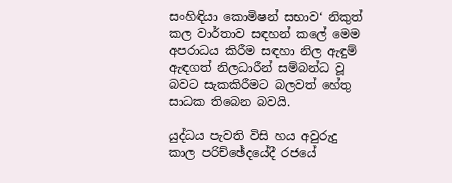සංහිඳියා කොමිෂන් සභාව‘ නිකුත් කල වාර්තාව සඳහන් කලේ මෙම අපරාධය කිරීම සඳහා නිල ඇඳුම් ඇඳගත් නිලධාරීන් සම්බන්ධ වූ බවට සැකකිරීමට බලවත් හේතු සාධක තිබෙන බවයි.

යුද්ධය පැවති විසි හය අවුරුදු කාල පරිච්ඡේදයේදී රජයේ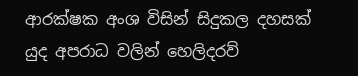ආරක්ෂක අංශ විසින් සිදුකල දහසක් යුද අපරාධ වලින් හෙලිදරව්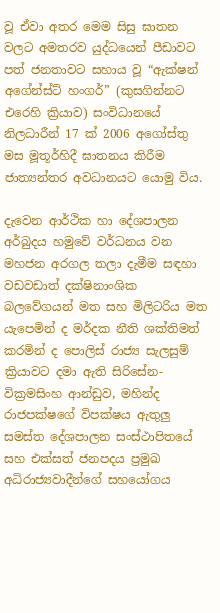වූ ඒවා අතර මෙම සිසු ඝාතන වලට අමතරව යුද්ධයෙන් පීඩාවට පත් ජනතාවට සහාය වූ “ඇක්ෂන් අගේන්ස්ට් හංගර්” (කුසගින්නට එරෙහි ක්‍රියාව) සංවිධානයේ නිලධාරීන් 17 ක් 2006 අගෝස්තු මස මූතූර්හිදී ඝාතනය කිරීම ජාත්‍යන්තර අවධානයට යොමු විය.

දැවෙන ආර්ථික හා දේශපාලන අර්බුදය හමුවේ වර්ධනය වන මහජන අරගල තලා දැමීම සඳහා වඩවඩාත් දක්ෂිනාංශික බලවේගයන් මත සහ මිලිටරිය මත යැපෙමින් ද මර්දක නීති ශක්තිමත් කරමින් ද පොලිස් රාජ්‍ය සැලසුම් ක්‍රියාවට දමා ඇති සිරිසේන-වික්‍රමසිංහ ආන්ඩුව, මහින්ද රාජපක්ෂගේ විපක්ෂය ඇතුලු සමස්ත දේශපාලන සංස්ථාපිතයේ සහ එක්සත් ජනපදය ප්‍රමුඛ අධිරාජ්‍යවාදීන්ගේ සහයෝගය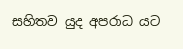සහිතව යුද අපරාධ යට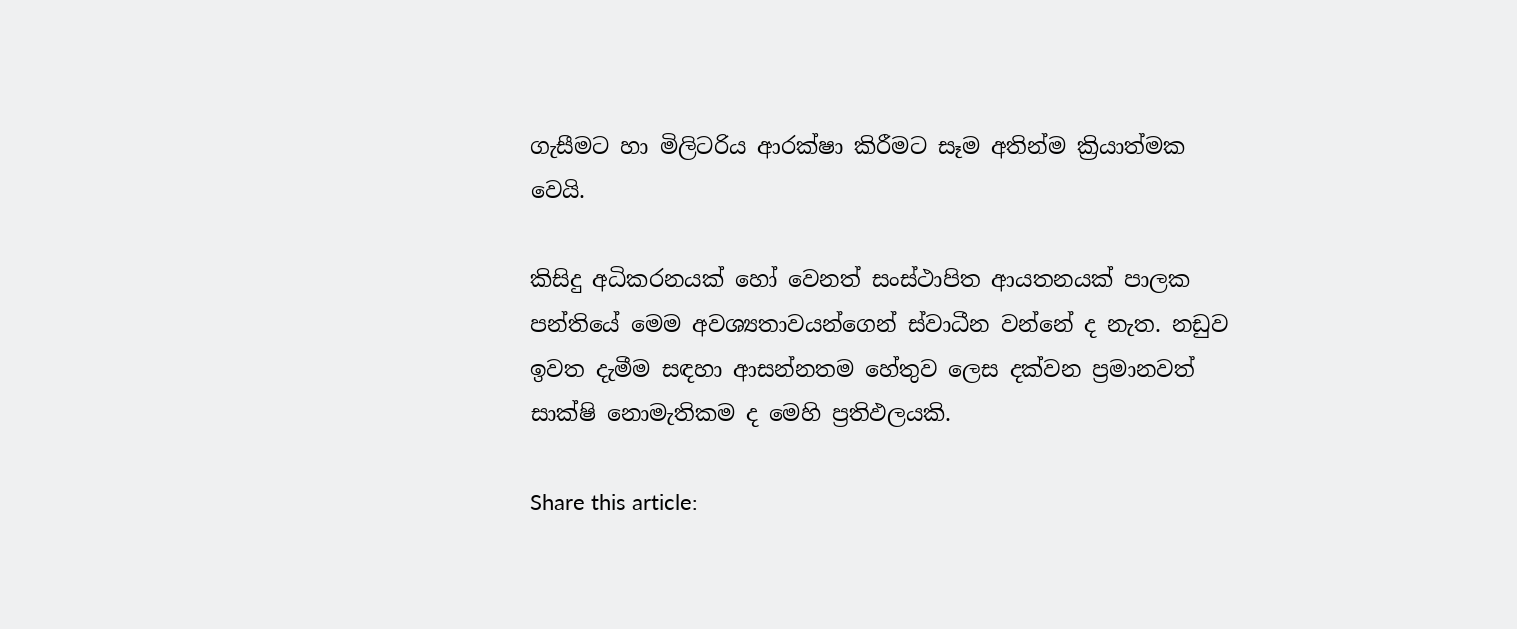ගැසීමට හා මිලිටරිය ආරක්ෂා කිරීමට සෑම අතින්ම ක්‍රියාත්මක වෙයි.

කිසිදු අධිකරනයක් හෝ වෙනත් සංස්ථාපිත ආයතනයක් පාලක පන්තියේ මෙම අවශ්‍යතාවයන්ගෙන් ස්වාධීන වන්නේ ද නැත. නඩුව ඉවත දැමීම සඳහා ආසන්නතම හේතුව ලෙස දක්වන ප්‍රමානවත් සාක්ෂි නොමැතිකම ද මෙහි ප්‍රතිඵලයකි.

Share this article: